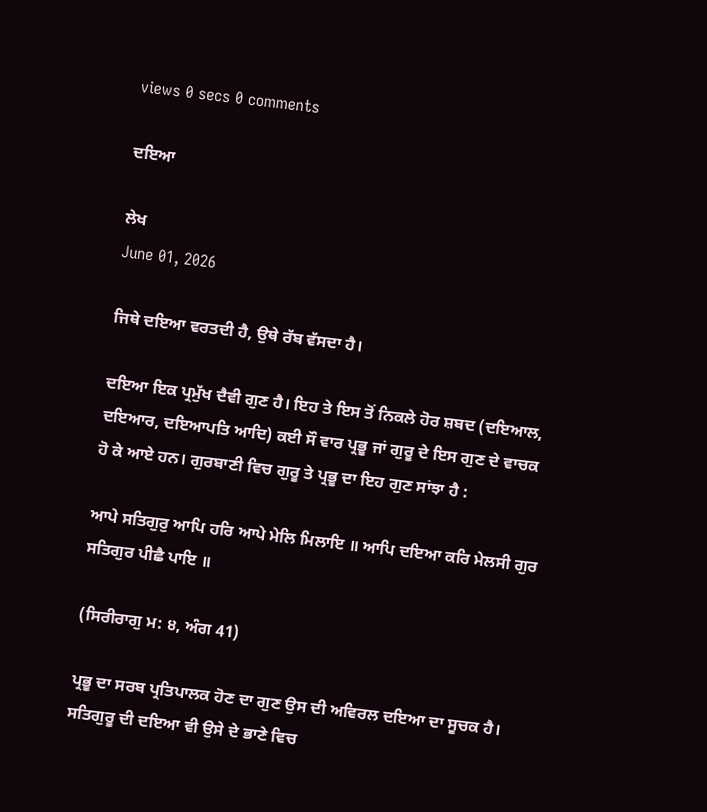views 0 secs 0 comments

ਦਇਆ

ਲੇਖ
June 01, 2026

ਜਿਥੇ ਦਇਆ ਵਰਤਦੀ ਹੈ, ਉਥੇ ਰੱਬ ਵੱਸਦਾ ਹੈ।

ਦਇਆ ਇਕ ਪ੍ਰਮੁੱਖ ਦੈਵੀ ਗੁਣ ਹੈ। ਇਹ ਤੇ ਇਸ ਤੋਂ ਨਿਕਲੇ ਹੋਰ ਸ਼ਬਦ (ਦਇਆਲ, ਦਇਆਰ, ਦਇਆਪਤਿ ਆਦਿ) ਕਈ ਸੌ ਵਾਰ ਪ੍ਰਭੂ ਜਾਂ ਗੁਰੂ ਦੇ ਇਸ ਗੁਣ ਦੇ ਵਾਚਕ ਹੋ ਕੇ ਆਏ ਹਨ। ਗੁਰਬਾਣੀ ਵਿਚ ਗੁਰੂ ਤੇ ਪ੍ਰਭੂ ਦਾ ਇਹ ਗੁਣ ਸਾਂਝਾ ਹੈ :

ਆਪੇ ਸਤਿਗੁਰੁ ਆਪਿ ਹਰਿ ਆਪੇ ਮੇਲਿ ਮਿਲਾਇ ॥ ਆਪਿ ਦਇਆ ਕਰਿ ਮੇਲਸੀ ਗੁਰ ਸਤਿਗੁਰ ਪੀਛੈ ਪਾਇ ॥

(ਸਿਰੀਰਾਗੁ ਮ: ੪, ਅੰਗ 41)

ਪ੍ਰਭੂ ਦਾ ਸਰਬ ਪ੍ਰਤਿਪਾਲਕ ਹੋਣ ਦਾ ਗੁਣ ਉਸ ਦੀ ਅਵਿਰਲ ਦਇਆ ਦਾ ਸੂਚਕ ਹੈ। ਸਤਿਗੁਰੂ ਦੀ ਦਇਆ ਵੀ ਉਸੇ ਦੇ ਭਾਣੇ ਵਿਚ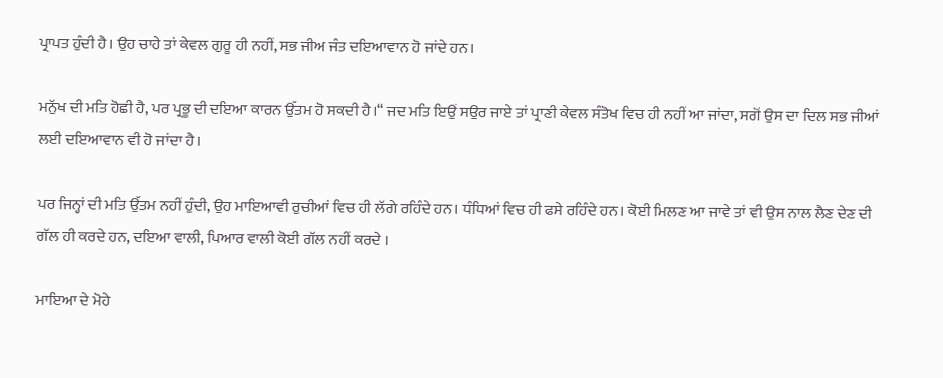ਪ੍ਰਾਪਤ ਹੁੰਦੀ ਹੈ। ਉਹ ਚਾਹੇ ਤਾਂ ਕੇਵਲ ਗੁਰੂ ਹੀ ਨਹੀਂ, ਸਭ ਜੀਅ ਜੰਤ ਦਇਆਵਾਨ ਹੋ ਜਾਂਦੇ ਹਨ।

ਮਨੁੱਖ ਦੀ ਮਤਿ ਹੋਛੀ ਹੈ, ਪਰ ਪ੍ਰਭੂ ਦੀ ਦਇਆ ਕਾਰਨ ਉੱਤਮ ਹੋ ਸਕਦੀ ਹੈ।“ ਜਦ ਮਤਿ ਇਉਂ ਸਉਰ ਜਾਏ ਤਾਂ ਪ੍ਰਾਣੀ ਕੇਵਲ ਸੰਤੋਖ ਵਿਚ ਹੀ ਨਹੀਂ ਆ ਜਾਂਦਾ, ਸਗੋਂ ਉਸ ਦਾ ਦਿਲ ਸਭ ਜੀਆਂ ਲਈ ਦਇਆਵਾਨ ਵੀ ਹੋ ਜਾਂਦਾ ਹੈ।

ਪਰ ਜਿਨ੍ਹਾਂ ਦੀ ਮਤਿ ਉੱਤਮ ਨਹੀਂ ਹੁੰਦੀ, ਉਹ ਮਾਇਆਵੀ ਰੁਚੀਆਂ ਵਿਚ ਹੀ ਲੱਗੇ ਰਹਿੰਦੇ ਹਨ। ਧੰਧਿਆਂ ਵਿਚ ਹੀ ਫਸੇ ਰਹਿੰਦੇ ਹਨ। ਕੋਈ ਮਿਲਣ ਆ ਜਾਵੇ ਤਾਂ ਵੀ ਉਸ ਨਾਲ ਲੈਣ ਦੇਣ ਦੀ ਗੱਲ ਹੀ ਕਰਦੇ ਹਨ, ਦਇਆ ਵਾਲੀ, ਪਿਆਰ ਵਾਲੀ ਕੋਈ ਗੱਲ ਨਹੀਂ ਕਰਦੇ ।

ਮਾਇਆ ਦੇ ਮੋਹੇ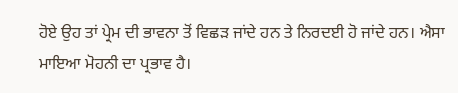ਹੋਏ ਉਹ ਤਾਂ ਪ੍ਰੇਮ ਦੀ ਭਾਵਨਾ ਤੋਂ ਵਿਛੜ ਜਾਂਦੇ ਹਨ ਤੇ ਨਿਰਦਈ ਹੋ ਜਾਂਦੇ ਹਨ। ਐਸਾ ਮਾਇਆ ਮੋਹਨੀ ਦਾ ਪ੍ਰਭਾਵ ਹੈ।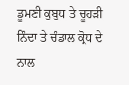ਡੂਮਣੀ ਕੁਬੁਧ ਤੇ ਚੂਹੜੀ ਨਿੰਦਾ ਤੇ ਚੰਡਾਲ ਕ੍ਰੋਧ ਦੇ ਨਾਲ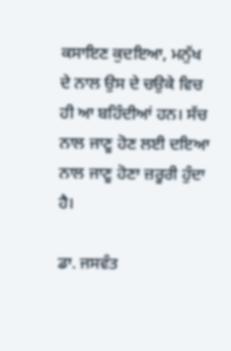ਕਸਾਇਣ ਕੁਦਇਆ, ਮਨੁੱਖ ਦੇ ਨਾਲ ਉਸ ਦੇ ਚਉਕੇ ਵਿਚ ਹੀ ਆ ਬਹਿੰਦੀਆਂ ਹਨ। ਸੱਚ ਨਾਲ ਜਾਣੂ ਹੋਣ ਲਈ ਦਇਆ ਨਾਲ ਜਾਣੂ ਹੋਣਾ ਜ਼ਰੂਰੀ ਹੁੰਦਾ ਹੈ।

ਡਾ. ਜਸਵੰਤ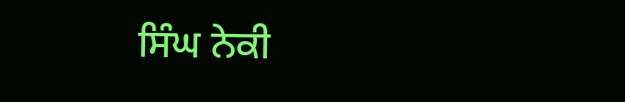ਸਿੰਘ ਨੇਕੀ